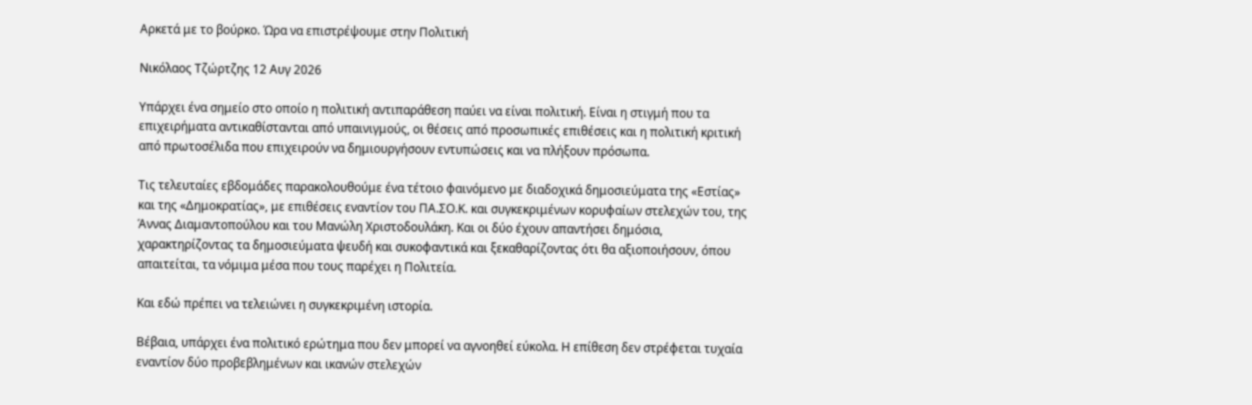Αρκετά με το βούρκο. Ώρα να επιστρέψουμε στην Πολιτική

Νικόλαος Τζώρτζης 12 Αυγ 2026

Υπάρχει ένα σημείο στο οποίο η πολιτική αντιπαράθεση παύει να είναι πολιτική. Είναι η στιγμή που τα επιχειρήματα αντικαθίστανται από υπαινιγμούς, οι θέσεις από προσωπικές επιθέσεις και η πολιτική κριτική από πρωτοσέλιδα που επιχειρούν να δημιουργήσουν εντυπώσεις και να πλήξουν πρόσωπα.

Τις τελευταίες εβδομάδες παρακολουθούμε ένα τέτοιο φαινόμενο με διαδοχικά δημοσιεύματα της «Εστίας» και της «Δημοκρατίας», με επιθέσεις εναντίον του ΠΑ.ΣΟ.Κ. και συγκεκριμένων κορυφαίων στελεχών του, της Άννας Διαμαντοπούλου και του Μανώλη Χριστοδουλάκη. Και οι δύο έχουν απαντήσει δημόσια, χαρακτηρίζοντας τα δημοσιεύματα ψευδή και συκοφαντικά και ξεκαθαρίζοντας ότι θα αξιοποιήσουν, όπου απαιτείται, τα νόμιμα μέσα που τους παρέχει η Πολιτεία.

Και εδώ πρέπει να τελειώνει η συγκεκριμένη ιστορία.

Βέβαια, υπάρχει ένα πολιτικό ερώτημα που δεν μπορεί να αγνοηθεί εύκολα. Η επίθεση δεν στρέφεται τυχαία εναντίον δύο προβεβλημένων και ικανών στελεχών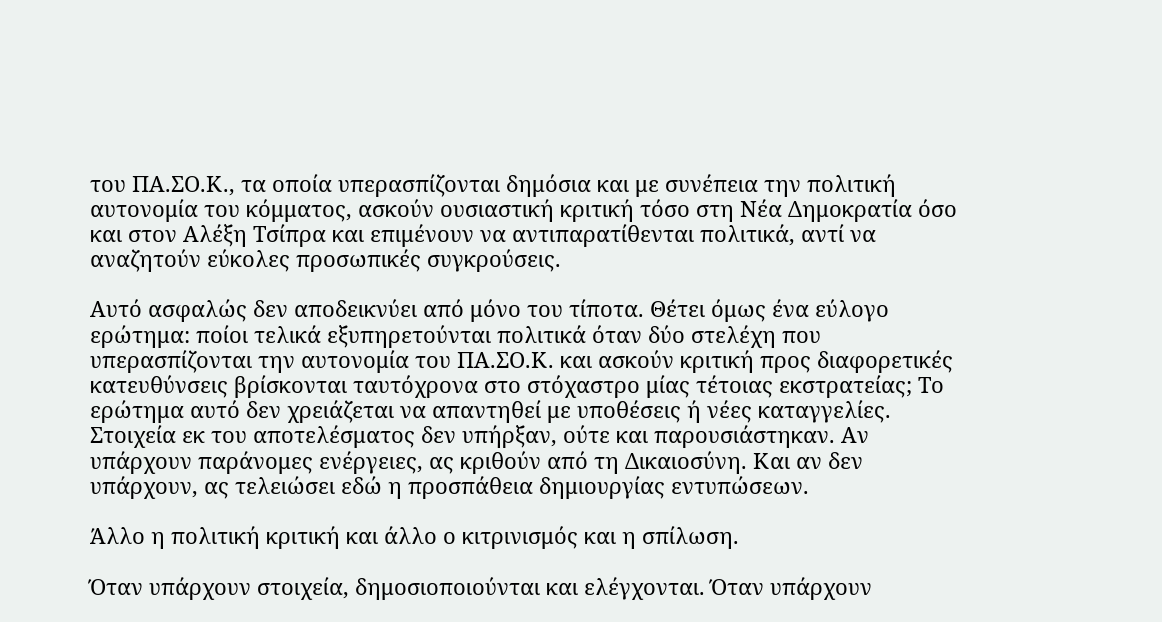του ΠΑ.ΣΟ.Κ., τα οποία υπερασπίζονται δημόσια και με συνέπεια την πολιτική αυτονομία του κόμματος, ασκούν ουσιαστική κριτική τόσο στη Νέα Δημοκρατία όσο και στον Αλέξη Τσίπρα και επιμένουν να αντιπαρατίθενται πολιτικά, αντί να αναζητούν εύκολες προσωπικές συγκρούσεις.

Αυτό ασφαλώς δεν αποδεικνύει από μόνο του τίποτα. Θέτει όμως ένα εύλογο ερώτημα: ποίοι τελικά εξυπηρετούνται πολιτικά όταν δύο στελέχη που υπερασπίζονται την αυτονομία του ΠΑ.ΣΟ.Κ. και ασκούν κριτική προς διαφορετικές κατευθύνσεις βρίσκονται ταυτόχρονα στο στόχαστρο μίας τέτοιας εκστρατείας; Το ερώτημα αυτό δεν χρειάζεται να απαντηθεί με υποθέσεις ή νέες καταγγελίες. Στοιχεία εκ του αποτελέσματος δεν υπήρξαν, ούτε και παρουσιάστηκαν. Αν υπάρχουν παράνομες ενέργειες, ας κριθούν από τη Δικαιοσύνη. Και αν δεν υπάρχουν, ας τελειώσει εδώ η προσπάθεια δημιουργίας εντυπώσεων.

Άλλο η πολιτική κριτική και άλλο ο κιτρινισμός και η σπίλωση.

Όταν υπάρχουν στοιχεία, δημοσιοποιούνται και ελέγχονται. Όταν υπάρχουν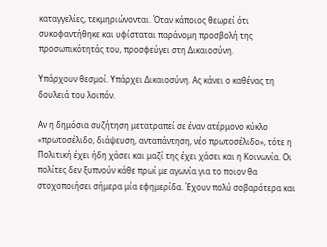καταγγελίες, τεκμηριώνονται. Όταν κάποιος θεωρεί ότι συκοφαντήθηκε και υφίσταται παράνομη προσβολή της προσωπικότητάς του, προσφεύγει στη Δικαιοσύνη.

Υπάρχουν θεσμοί. Υπάρχει Δικαιοσύνη. Ας κάνει ο καθένας τη δουλειά του λοιπόν.

Αν η δημόσια συζήτηση μετατραπεί σε έναν ατέρμονο κύκλο «πρωτοσέλιδο, διάψευση, ανταπάντηση, νέο πρωτοσέλιδο», τότε η Πολιτική έχει ήδη χάσει και μαζί της έχει χάσει και η Κοινωνία. Οι πολίτες δεν ξυπνούν κάθε πρωί με αγωνία για το ποιον θα στοχοποιήσει σήμερα μία εφημερίδα. Έχουν πολύ σοβαρότερα και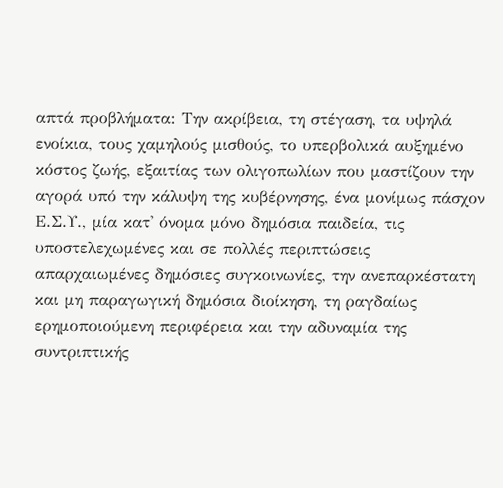απτά προβλήματα: Την ακρίβεια, τη στέγαση, τα υψηλά ενοίκια, τους χαμηλούς μισθούς, το υπερβολικά αυξημένο κόστος ζωής, εξαιτίας των ολιγοπωλίων που μαστίζουν την αγορά υπό την κάλυψη της κυβέρνησης, ένα μονίμως πάσχον  Ε.Σ.Υ., μία κατ' όνομα μόνο δημόσια παιδεία, τις υποστελεχωμένες και σε πολλές περιπτώσεις απαρχαιωμένες δημόσιες συγκοινωνίες, την ανεπαρκέστατη και μη παραγωγική δημόσια διοίκηση, τη ραγδαίως ερημοποιούμενη περιφέρεια και την αδυναμία της συντριπτικής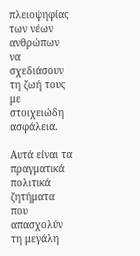πλειοψηφίας των νέων ανθρώπων να σχεδιάσουν τη ζωή τους με στοιχειώδη ασφάλεια.

Αυτά είναι τα πραγματικά πολιτικά ζητήματα που απασχολύν τη μεγάλη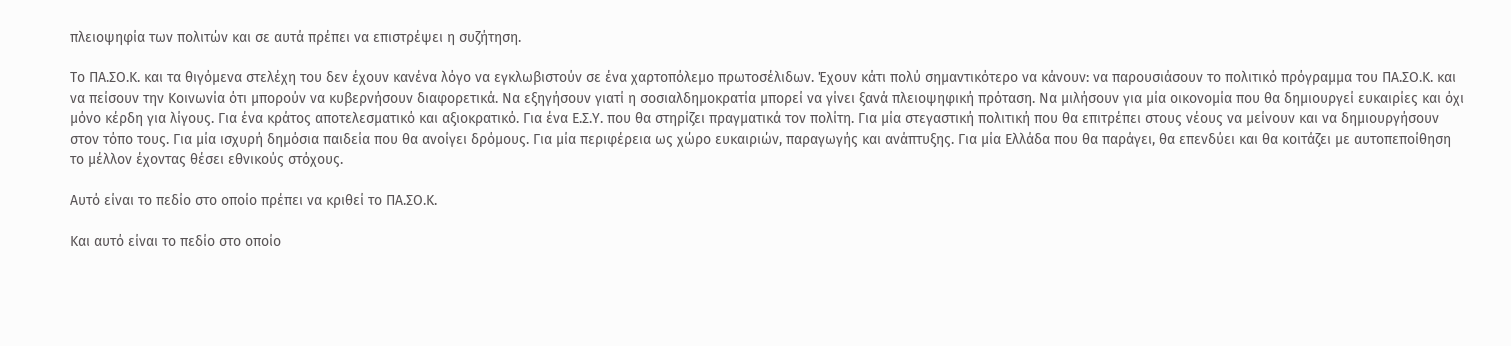πλειοψηφία των πολιτών και σε αυτά πρέπει να επιστρέψει η συζήτηση.

Το ΠΑ.ΣΟ.Κ. και τα θιγόμενα στελέχη του δεν έχουν κανένα λόγο να εγκλωβιστούν σε ένα χαρτοπόλεμο πρωτοσέλιδων. Έχουν κάτι πολύ σημαντικότερο να κάνουν: να παρουσιάσουν το πολιτικό πρόγραμμα του ΠΑ.ΣΟ.Κ. και να πείσουν την Κοινωνία ότι μπορούν να κυβερνήσουν διαφορετικά. Να εξηγήσουν γιατί η σοσιαλδημοκρατία μπορεί να γίνει ξανά πλειοψηφική πρόταση. Να μιλήσουν για μία οικονομία που θα δημιουργεί ευκαιρίες και όχι μόνο κέρδη για λίγους. Για ένα κράτος αποτελεσματικό και αξιοκρατικό. Για ένα Ε.Σ.Υ. που θα στηρίζει πραγματικά τον πολίτη. Για μία στεγαστική πολιτική που θα επιτρέπει στους νέους να μείνουν και να δημιουργήσουν στον τόπο τους. Για μία ισχυρή δημόσια παιδεία που θα ανοίγει δρόμους. Για μία περιφέρεια ως χώρο ευκαιριών, παραγωγής και ανάπτυξης. Για μία Ελλάδα που θα παράγει, θα επενδύει και θα κοιτάζει με αυτοπεποίθηση το μέλλον έχοντας θέσει εθνικούς στόχους.

Αυτό είναι το πεδίο στο οποίο πρέπει να κριθεί το ΠΑ.ΣΟ.Κ.

Και αυτό είναι το πεδίο στο οποίο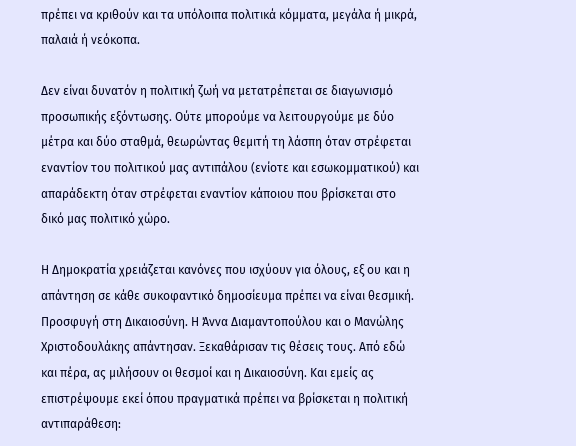πρέπει να κριθούν και τα υπόλοιπα πολιτικά κόμματα, μεγάλα ή μικρά, παλαιά ή νεόκοπα.

Δεν είναι δυνατόν η πολιτική ζωή να μετατρέπεται σε διαγωνισμό προσωπικής εξόντωσης. Ούτε μπορούμε να λειτουργούμε με δύο μέτρα και δύο σταθμά, θεωρώντας θεμιτή τη λάσπη όταν στρέφεται εναντίον του πολιτικού μας αντιπάλου (ενίοτε και εσωκομματικού) και απαράδεκτη όταν στρέφεται εναντίον κάποιου που βρίσκεται στο δικό μας πολιτικό χώρο.

Η Δημοκρατία χρειάζεται κανόνες που ισχύουν για όλους, εξ ου και η απάντηση σε κάθε συκοφαντικό δημοσίευμα πρέπει να είναι θεσμική. Προσφυγή στη Δικαιοσύνη. Η Άννα Διαμαντοπούλου και ο Μανώλης Χριστοδουλάκης απάντησαν. Ξεκαθάρισαν τις θέσεις τους. Από εδώ και πέρα, ας μιλήσουν οι θεσμοί και η Δικαιοσύνη. Και εμείς ας επιστρέψουμε εκεί όπου πραγματικά πρέπει να βρίσκεται η πολιτική αντιπαράθεση: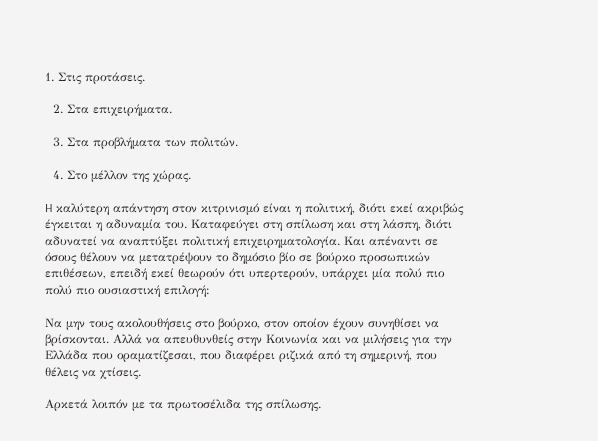1. Στις προτάσεις.

  2. Στα επιχειρήματα.

  3. Στα προβλήματα των πολιτών.

  4. Στο μέλλον της χώρας.

H καλύτερη απάντηση στον κιτρινισμό είναι η πολιτική, διότι εκεί ακριβώς έγκειται η αδυναμία του. Καταφεύγει στη σπίλωση και στη λάσπη, διότι αδυνατεί να αναπτύξει πολιτική επιχειρηματολογία. Και απέναντι σε όσους θέλουν να μετατρέψουν το δημόσιο βίο σε βούρκο προσωπικών επιθέσεων, επειδή εκεί θεωρούν ότι υπερτερούν, υπάρχει μία πολύ πιο πολύ πιο ουσιαστική επιλογή:

Να μην τους ακολουθήσεις στο βούρκο, στον οποίον έχουν συνηθίσει να βρίσκονται. Αλλά να απευθυνθείς στην Κοινωνία και να μιλήσεις για την Ελλάδα που οραματίζεσαι, που διαφέρει ριζικά από τη σημερινή, που θέλεις να χτίσεις.

Αρκετά λοιπόν με τα πρωτοσέλιδα της σπίλωσης.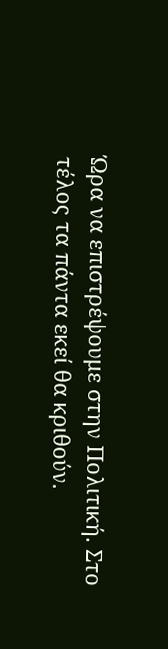Ώρα να επιστρέψουμε στην Πολιτική. Στο τέλος τα πάντα εκεί θα κριθούν.